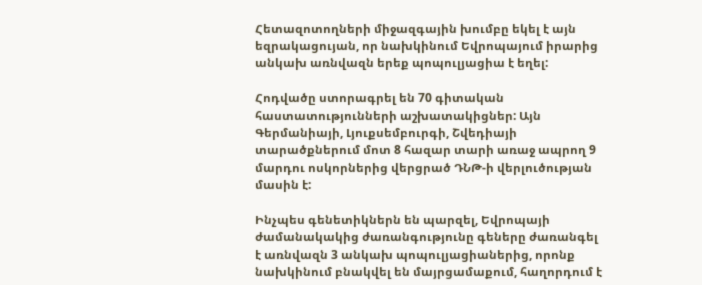Հետազոտողների միջազգային խումբը եկել է այն եզրակացույան, որ նախկինում Եվրոպայում իրարից անկախ առնվազն երեք պոպուլյացիա է եղել:

Հոդվածը ստորագրել են 70 գիտական հաստատությունների աշխատակիցներ: Այն Գերմանիայի, Լյուքսեմբուրգի, Շվեդիայի տարածքներում մոտ 8 հազար տարի առաջ ապրող 9 մարդու ոսկորներից վերցրած ԴՆԹ-ի վերլուծության մասին է:

Ինչպես գենետիկներն են պարզել, Եվրոպայի ժամանակակից ժառանգությունը գեները ժառանգել է առնվազն 3 անկախ պոպուլյացիաներից, որոնք նախկինում բնակվել են մայրցամաքում, հաղորդում է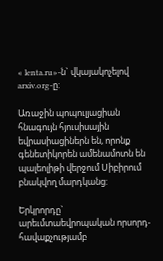« lenta.ru»-ն` վկայակոչելով arxiv.org-ը:

Առաջին պոպուլյացիան հնագույն հյուսիսային եվրասիացիներն են, որոնք գենետիկորեն ամենամոտն են պալեոլիթի վերջում Սիբիրում բնակվող մարդկանց:

Երկրորդը` արեւմտաեվրոպական որսորդ-հավաքչությամբ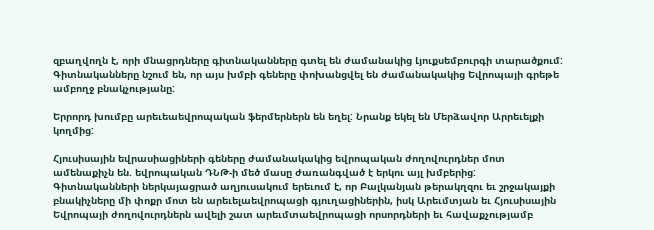զբաղվողն է, որի մնացրդները գիտնականները գտել են ժամանակից Լյուքսեմբուրգի տարածքում: Գիտնականները նշում են, որ այս խմբի գեները փոխանցվել են ժամանակակից Եվրոպայի գրեթե ամբողջ բնակչությանը:

Երրորդ խումբը արեւեաեվրոպական ֆերմերներն են եղել: Նրանք եկել են Մերձավոր Արրեւելքի կողմից:

Հյուսիսային եվրասիացիների գեները ժամանակակից եվրոպական ժողովուրդներ մոտ ամենաքիչն են. եվրոպական ԴՆԹ-ի մեծ մասը ժառանգված է երկու այլ խմբերից: Գիտնականների ներկայացրած աղյուսակում երեւում է, որ Բալկանյան թերակղզու եւ շրջակայքի բնակիչները մի փոքր մոտ են արեւելաեվրոպացի գյուղացիներին, իսկ Արեւմտյան եւ Հյուսիսային Եվրոպայի ժողովուրդներն ավելի շատ արեւմտաեվրոպացի որսորդների եւ հավաքչությամբ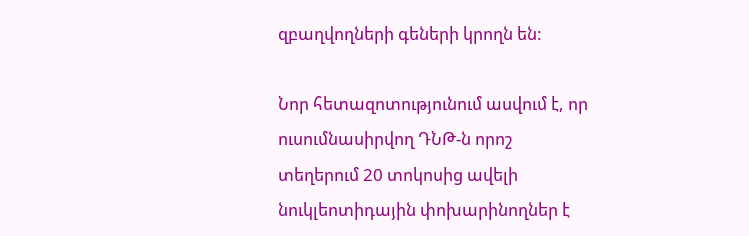զբաղվողների գեների կրողն են:

Նոր հետազոտությունում ասվում է, որ ուսումնասիրվող ԴՆԹ-ն որոշ տեղերում 20 տոկոսից ավելի նուկլեոտիդային փոխարինողներ է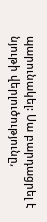պարունակել: Սա բարդացրել է նյութի վերլուծությունը,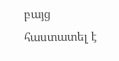բայց հաստատել է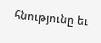հնությունը եւ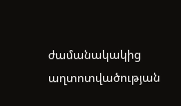ժամանակակից աղտոտվածության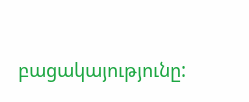բացակայությունը: